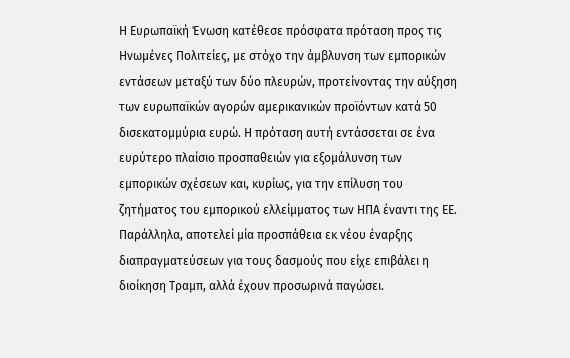Η Ευρωπαϊκή Ένωση κατέθεσε πρόσφατα πρόταση προς τις Ηνωμένες Πολιτείες, με στόχο την άμβλυνση των εμπορικών εντάσεων μεταξύ των δύο πλευρών, προτείνοντας την αύξηση των ευρωπαϊκών αγορών αμερικανικών προϊόντων κατά 50 δισεκατομμύρια ευρώ. Η πρόταση αυτή εντάσσεται σε ένα ευρύτερο πλαίσιο προσπαθειών για εξομάλυνση των εμπορικών σχέσεων και, κυρίως, για την επίλυση του ζητήματος του εμπορικού ελλείμματος των ΗΠΑ έναντι της ΕΕ. Παράλληλα, αποτελεί μία προσπάθεια εκ νέου έναρξης διαπραγματεύσεων για τους δασμούς που είχε επιβάλει η διοίκηση Τραμπ, αλλά έχουν προσωρινά παγώσει.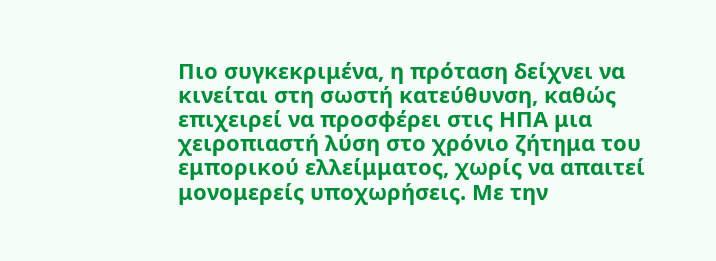Πιο συγκεκριμένα, η πρόταση δείχνει να κινείται στη σωστή κατεύθυνση, καθώς επιχειρεί να προσφέρει στις ΗΠΑ μια χειροπιαστή λύση στο χρόνιο ζήτημα του εμπορικού ελλείμματος, χωρίς να απαιτεί μονομερείς υποχωρήσεις. Με την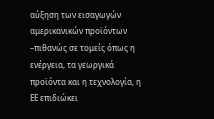αύξηση των εισαγωγών αμερικανικών προϊόντων –πιθανώς σε τομείς όπως η ενέργεια, τα γεωργικά προϊόντα και η τεχνολογία, η ΕΕ επιδιώκει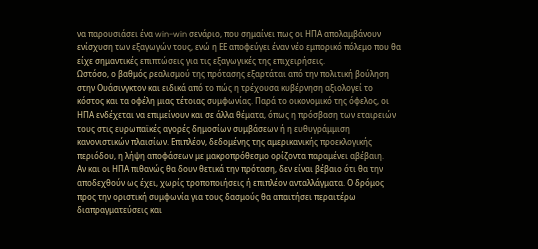να παρουσιάσει ένα win-win σενάριο, που σημαίνει πως οι ΗΠΑ απολαμβάνουν ενίσχυση των εξαγωγών τους, ενώ η ΕΕ αποφεύγει έναν νέο εμπορικό πόλεμο που θα είχε σημαντικές επιπτώσεις για τις εξαγωγικές της επιχειρήσεις.
Ωστόσο, ο βαθμός ρεαλισμού της πρότασης εξαρτάται από την πολιτική βούληση στην Ουάσινγκτον και ειδικά από το πώς η τρέχουσα κυβέρνηση αξιολογεί το κόστος και τα οφέλη μιας τέτοιας συμφωνίας. Παρά το οικονομικό της όφελος, οι ΗΠΑ ενδέχεται να επιμείνουν και σε άλλα θέματα, όπως η πρόσβαση των εταιρειών τους στις ευρωπαϊκές αγορές δημοσίων συμβάσεων ή η ευθυγράμμιση κανονιστικών πλαισίων. Επιπλέον, δεδομένης της αμερικανικής προεκλογικής περιόδου, η λήψη αποφάσεων με μακροπρόθεσμο ορίζοντα παραμένει αβέβαιη.
Αν και οι ΗΠΑ πιθανώς θα δουν θετικά την πρόταση, δεν είναι βέβαιο ότι θα την αποδεχθούν ως έχει, χωρίς τροποποιήσεις ή επιπλέον ανταλλάγματα. Ο δρόμος προς την οριστική συμφωνία για τους δασμούς θα απαιτήσει περαιτέρω διαπραγματεύσεις και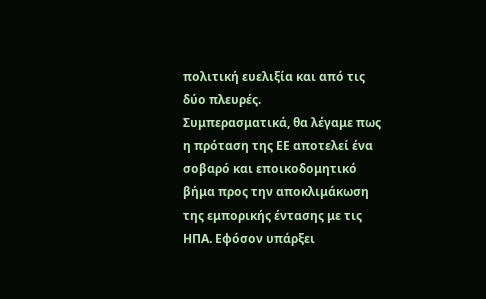πολιτική ευελιξία και από τις δύο πλευρές.
Συμπερασματικά, θα λέγαμε πως η πρόταση της ΕΕ αποτελεί ένα σοβαρό και εποικοδομητικό βήμα προς την αποκλιμάκωση της εμπορικής έντασης με τις ΗΠΑ. Εφόσον υπάρξει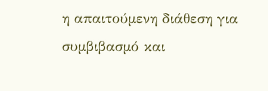η απαιτούμενη διάθεση για συμβιβασμό και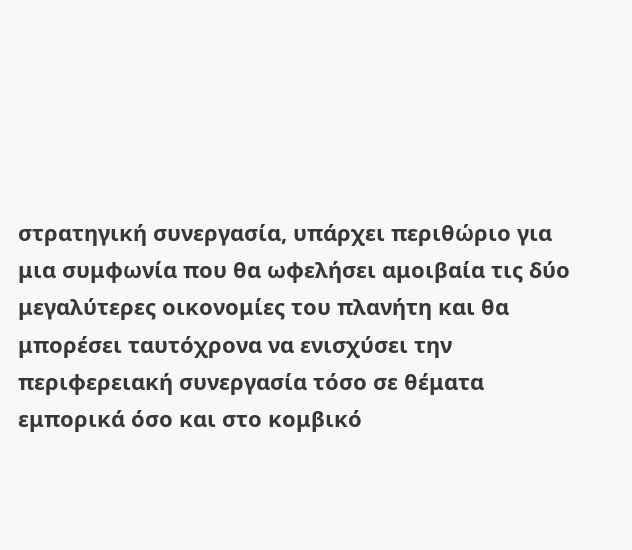στρατηγική συνεργασία, υπάρχει περιθώριο για μια συμφωνία που θα ωφελήσει αμοιβαία τις δύο μεγαλύτερες οικονομίες του πλανήτη και θα μπορέσει ταυτόχρονα να ενισχύσει την περιφερειακή συνεργασία τόσο σε θέματα εμπορικά όσο και στο κομβικό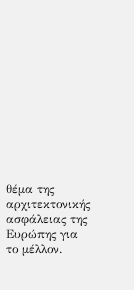θέμα της αρχιτεκτονικής ασφάλειας της Ευρώπης για το μέλλον.